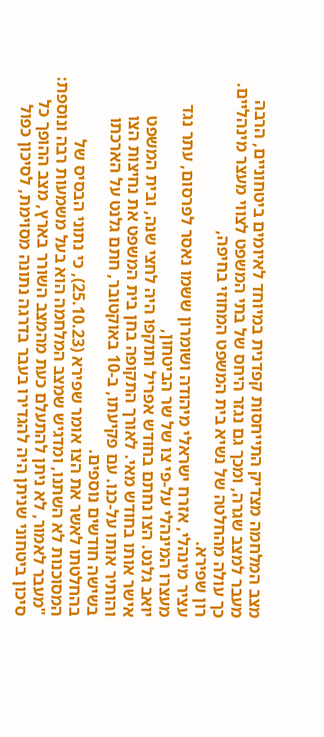מצב המלחמה מצדיק התייחסות קפדנית במיוחד לאיומים ביטחוניים, הרבה מעבר למצב שגרה, ומכך גם נגזר היחס של בתי המשפט לצווי מעצר מינהליים. כך עולה מהחלטה של נשיא בית המשפט המחוזי בחיפה,
רון שפירא.
עציר מינהלי, אזרח ישראלי מיהודה ושומרון ששמו נאסר לפרסום, עתר נגד מעצרו המינהלי על-פי צו של שר הביטחון,
יואב גלנט. הצו נחתם בחודש אפריל ותוקפו היה לחצי שנה, ובית המשפט אישר אותו בחודש מאי. לאורך התקופה בחן בית המשפט את נחיצות הצו והותיר אותו על-כנו. עם פקיעתו, ב-10 באוקטובר, חתם גלנט על הארכתו בשישה חודשים נוספים.
בהחלטתו לאשר את הצו אומר שפירא (25.10.23), כי נתוני הבסיס של המסוכנות לא השתנו, ומדגיש שמצב המלחמה הוא בעל משמעות רבה ונוספת: "מעבר לאמור, לא ניתן להתעלם כעת מהמצב השורר בארץ, מצב ההופך כל סיכון ביטחוני שניתן היה להגדירו בעבר בדרגה נתונה מסוימת, לסיכון כפול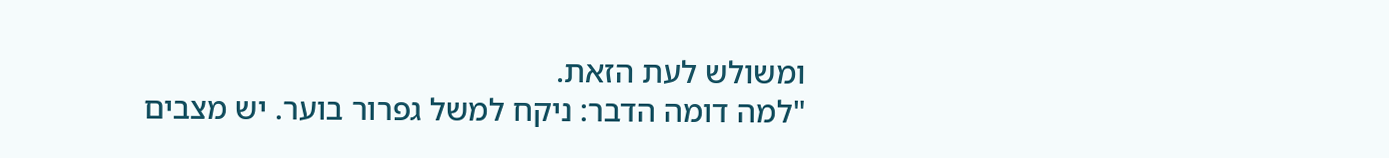ומשולש לעת הזאת.
"למה דומה הדבר: ניקח למשל גפרור בוער. יש מצבים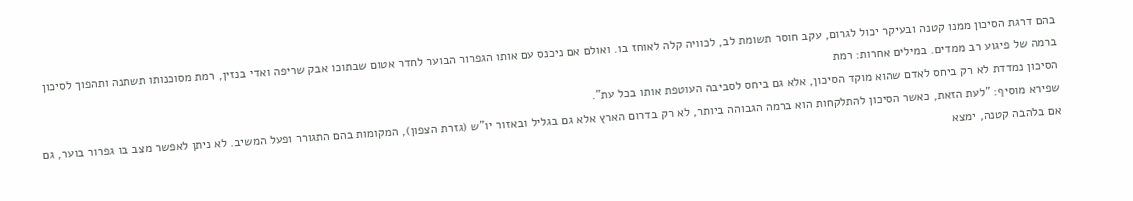בהם דרגת הסיכון ממנו קטנה ובעיקר יכול לגרום, עקב חוסר תשומת לב, לכוויה קלה לאוחז בו. ואולם אם ניכנס עם אותו הגפרור הבוער לחדר אטום שבתוכו אבק שריפה ואדי בנזין, רמת מסוכנותו תשתנה ותהפוך לסיכון ברמה של פיגוע רב ממדים. במילים אחרות: רמת
הסיכון נמדדת לא רק ביחס לאדם שהוא מוקד הסיכון, אלא גם ביחס לסביבה העוטפת אותו בכל עת".
שפירא מוסיף: "לעת הזאת, כאשר הסיכון להתלקחות הוא ברמה הגבוהה ביותר, לא רק בדרום הארץ אלא גם בגליל ובאזור יו"ש (גזרת הצפון), המקומות בהם התגורר ופעל המשיב. לא ניתן לאפשר מצב בו גפרור בוער, גם אם בלהבה קטנה, ימצא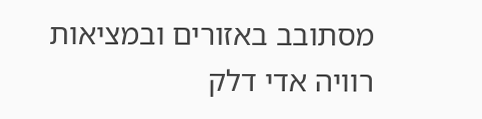מסתובב באזורים ובמציאות רוויה אדי דלק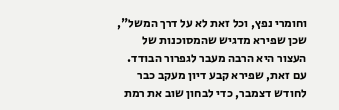וחומרי נפץ, וכל זאת לא על דרך המשל", שכן שפירא מדגיש שהמסוכנות של העצור היא הרבה מעבר לגפרור הבודד. עם זאת, שפירא קבע דיון מעקב כבר לחודש דצמבר, כדי לבחון שוב את רמת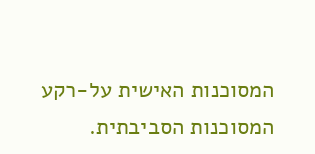המסוכנות האישית על-רקע המסוכנות הסביבתית.